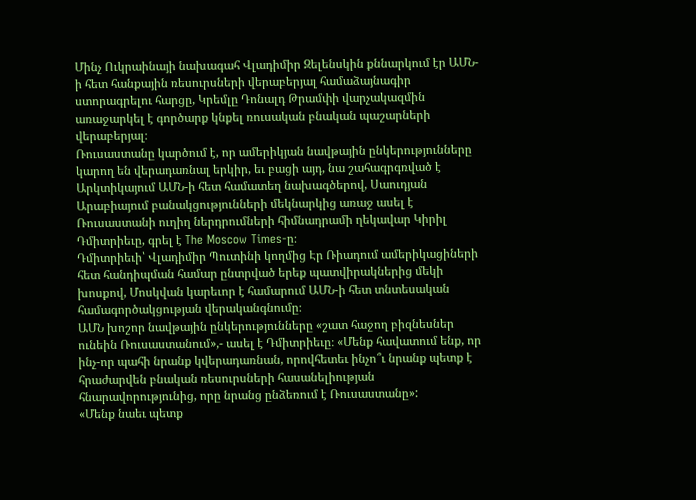Մինչ Ուկրաինայի նախագահ Վլադիմիր Զելենսկին քննարկում էր ԱՄՆ-ի հետ հանքային ռեսուրսների վերաբերյալ համաձայնագիր ստորագրելու հարցը, Կրեմլը Դոնալդ Թրամփի վարչակազմին առաջարկել է գործարք կնքել ռուսական բնական պաշարների վերաբերյալ։
Ռուսաստանը կարծում է, որ ամերիկյան նավթային ընկերությունները կարող են վերադառնալ երկիր, եւ բացի այդ, նա շահագրգռված է Արկտիկայում ԱՄՆ-ի հետ համատեղ նախագծերով, Սաուդյան Արաբիայում բանակցությունների մեկնարկից առաջ ասել է Ռուսաստանի ուղիղ ներդրումների հիմնադրամի ղեկավար Կիրիլ Դմիտրիեւը, գրել է The Moscow Times-ը։
Դմիտրիեւի՝ Վլադիմիր Պուտինի կողմից Էր Ռիադում ամերիկացիների հետ հանդիպման համար ընտրված երեք պատվիրակներից մեկի խոսքով, Մոսկվան կարեւոր է համարում ԱՄՆ-ի հետ տնտեսական համագործակցության վերականգնումը։
ԱՄՆ խոշոր նավթային ընկերությունները «շատ հաջող բիզնեսներ ունեին Ռուսաստանում»,- ասել է Դմիտրիեւը։ «Մենք հավատում ենք, որ ինչ-որ պահի նրանք կվերադառնան, որովհետեւ ինչո՞ւ նրանք պետք է հրաժարվեն բնական ռեսուրսների հասանելիության հնարավորությունից, որը նրանց ընձեռում է Ռուսաստանը»:
«Մենք նաեւ պետք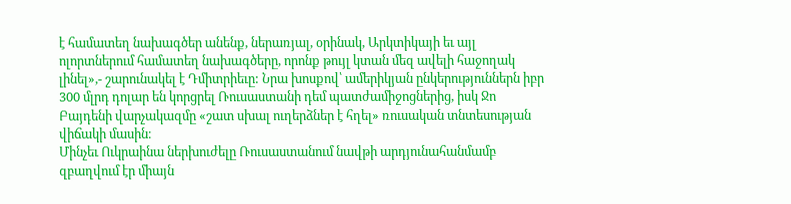է համատեղ նախագծեր անենք, ներառյալ, օրինակ, Արկտիկայի եւ այլ ոլորտներում համատեղ նախագծերը, որոնք թույլ կտան մեզ ավելի հաջողակ լինել»,- շարունակել է Դմիտրիեւը: Նրա խոսքով՝ ամերիկյան ընկերություններն իբր 300 մլրդ դոլար են կորցրել Ռուսաստանի դեմ պատժամիջոցներից, իսկ Ջո Բայդենի վարչակազմը «շատ սխալ ուղերձներ է հղել» ռուսական տնտեսության վիճակի մասին։
Մինչեւ Ուկրաինա ներխուժելը Ռուսաստանում նավթի արդյունահանմամբ զբաղվում էր միայն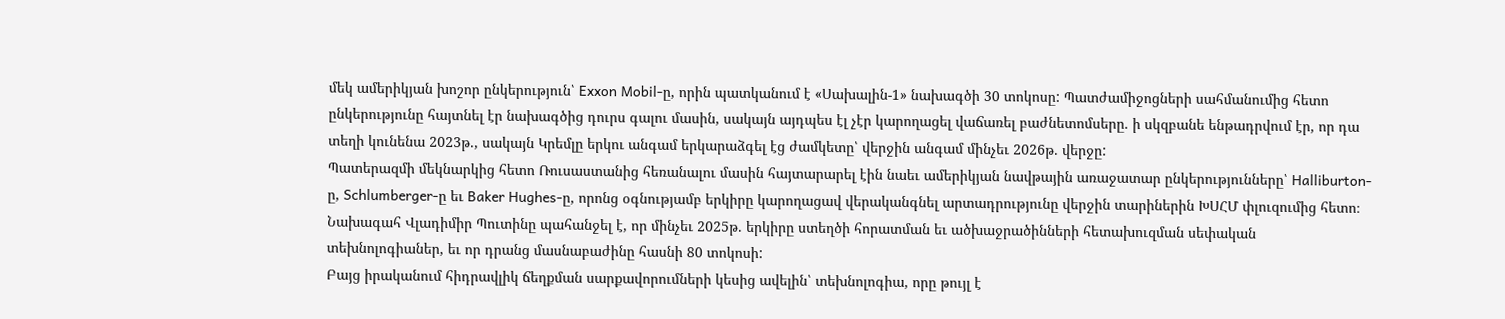մեկ ամերիկյան խոշոր ընկերություն՝ Exxon Mobil-ը, որին պատկանում է «Սախալին-1» նախագծի 30 տոկոսը: Պատժամիջոցների սահմանումից հետո ընկերությունը հայտնել էր նախագծից դուրս գալու մասին, սակայն այդպես էլ չէր կարողացել վաճառել բաժնետոմսերը. ի սկզբանե ենթադրվում էր, որ դա տեղի կունենա 2023թ., սակայն Կրեմլը երկու անգամ երկարաձգել էց ժամկետը՝ վերջին անգամ մինչեւ 2026թ. վերջը:
Պատերազմի մեկնարկից հետո Ռուսաստանից հեռանալու մասին հայտարարել էին նաեւ ամերիկյան նավթային առաջատար ընկերությունները՝ Halliburton-ը, Schlumberger-ը եւ Baker Hughes-ը, որոնց օգնությամբ երկիրը կարողացավ վերականգնել արտադրությունը վերջին տարիներին ԽՍՀՄ փլուզումից հետո։ Նախագահ Վլադիմիր Պուտինը պահանջել է, որ մինչեւ 2025թ. երկիրը ստեղծի հորատման եւ ածխաջրածինների հետախուզման սեփական տեխնոլոգիաներ, եւ որ դրանց մասնաբաժինը հասնի 80 տոկոսի:
Բայց իրականում հիդրավլիկ ճեղքման սարքավորումների կեսից ավելին՝ տեխնոլոգիա, որը թույլ է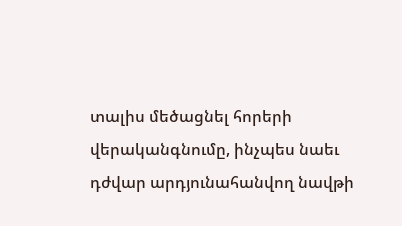տալիս մեծացնել հորերի վերականգնումը, ինչպես նաեւ դժվար արդյունահանվող նավթի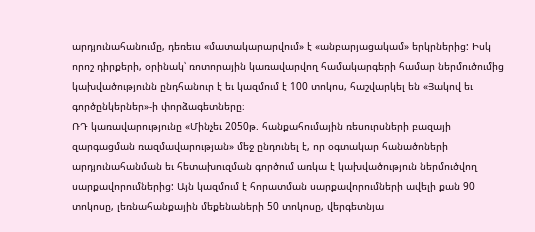արդյունահանումը, դեռեւս «մատակարարվում» է «անբարյացակամ» երկրներից: Իսկ որոշ դիրքերի, օրինակ՝ ռոտորային կառավարվող համակարգերի համար ներմուծումից կախվածությունն ընդհանուր է եւ կազմում է 100 տոկոս, հաշվարկել են «Յակով եւ գործընկերներ»-ի փորձագետները։
ՌԴ կառավարությունը «Մինչեւ 2050թ. հանքահումային ռեսուրսների բազայի զարգացման ռազմավարության» մեջ ընդունել է, որ օգտակար հանածոների արդյունահանման եւ հետախուզման գործում առկա է կախվածություն ներմուծվող սարքավորումներից: Այն կազմում է հորատման սարքավորումների ավելի քան 90 տոկոսը, լեռնահանքային մեքենաների 50 տոկոսը, վերգետնյա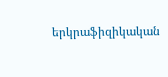երկրաֆիզիկական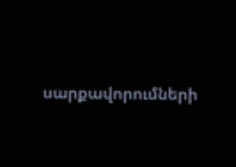սարքավորումների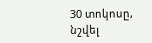30 տոկոսը, նշվել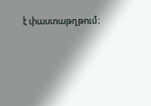է փաստաթղթում։